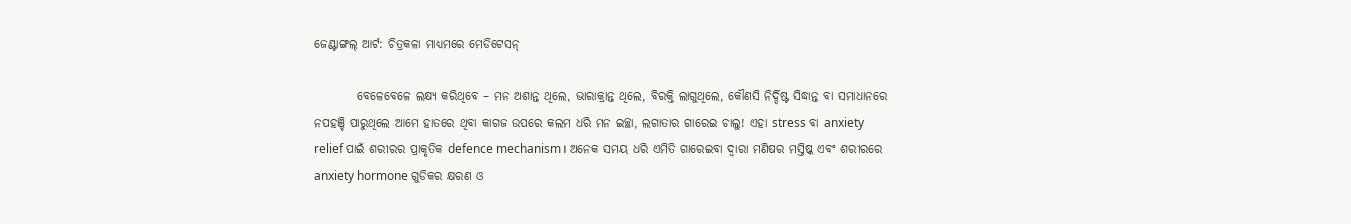ଜେଣ୍ଟାଙ୍ଗଲ୍ ଆର୍ଟ: ଚିତ୍ରକଳା ମାଧ୍ୟମରେ ମେଡିଟେସନ୍

         ବେଳେବେଳେ ଲକ୍ଷ୍ୟ କରିଥିବେ – ମନ ଅଶାନ୍ତ ଥିଲେ, ଭାରାକ୍ରାନ୍ତ ଥିଲେ, ବିରକ୍ତି ଲାଗୁଥିଲେ, କୌଣସି ନିର୍ଦ୍ଦିଷ୍ଟ ସିଦ୍ଧାନ୍ତ ବା ସମାଧାନରେ ନପହଞ୍ଚି ପାରୁଥିଲେ ଆମେ ହାତରେ ଥିବା କାଗଜ ଉପରେ କଲମ ଧରି ମନ ଇଚ୍ଛା, ଲଗାତାର ଗାରେଇ ଚାଲୁ! ଏହା stress ବା anxiety relief ପାଇଁ ଶରୀରର ପ୍ରାକୃତିକ defence mechanism। ଅନେକ ସମୟ ଧରି ଏମିତି ଗାରେଇବା ଦ୍ବାରା ମଣିଷର ମସ୍ତିଷ୍କ ଏବଂ ଶରୀରରେ anxiety hormone ଗୁଡିକର କ୍ଷରଣ ଓ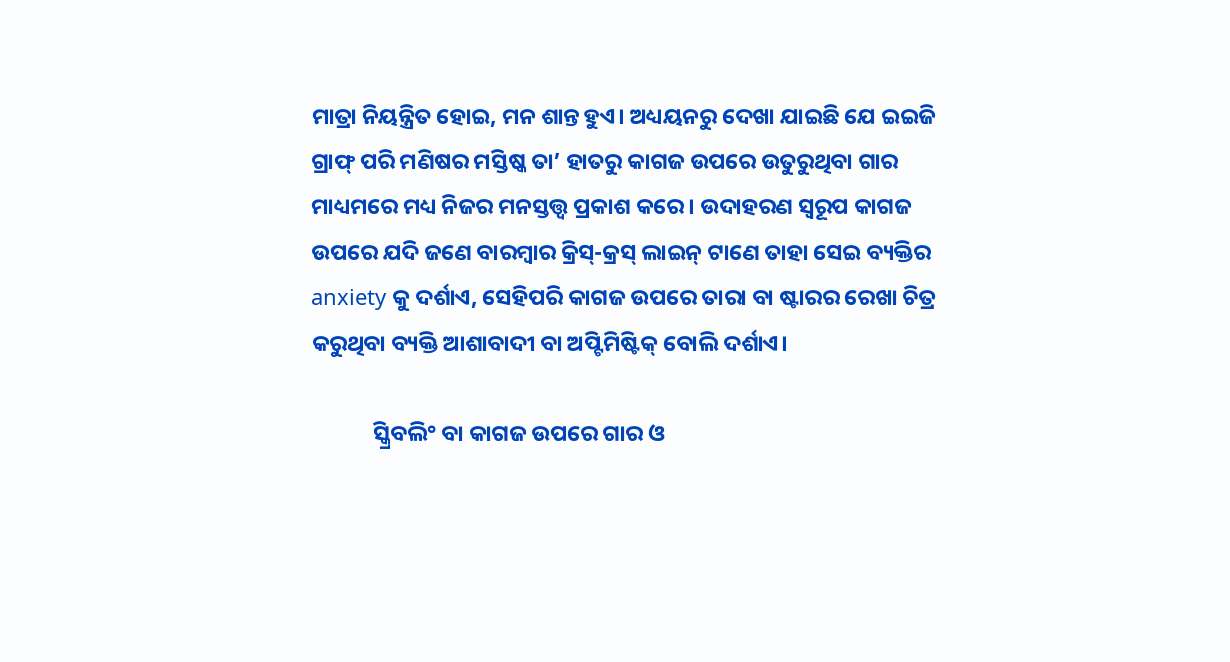ମାତ୍ରା ନିୟନ୍ତ୍ରିତ ହୋଇ, ମନ ଶାନ୍ତ ହୁଏ। ଅଧ୍ୟୟନରୁ ଦେଖା ଯାଇଛି ଯେ ଇଇଜି ଗ୍ରାଫ୍ ପରି ମଣିଷର ମସ୍ତିଷ୍କ ତା’ ହାତରୁ କାଗଜ ଉପରେ ଉତୁରୁଥିବା ଗାର ମାଧ୍ୟମରେ ମଧ୍ୟ ନିଜର ମନସ୍ତତ୍ତ୍ବ ପ୍ରକାଶ କରେ। ଉଦାହରଣ ସ୍ବରୂପ କାଗଜ ଉପରେ ଯଦି ଜଣେ ବାରମ୍ବାର କ୍ରିସ୍-କ୍ରସ୍ ଲାଇନ୍ ଟାଣେ ତାହା ସେଇ ବ୍ୟକ୍ତିର anxiety କୁ ଦର୍ଶାଏ, ସେହିପରି କାଗଜ ଉପରେ ତାରା ବା ଷ୍ଟାରର ରେଖା ଚିତ୍ର କରୁଥିବା ବ୍ୟକ୍ତି ଆଶାବାଦୀ ବା ଅପ୍ଟିମିଷ୍ଟିକ୍ ବୋଲି ଦର୍ଶାଏ।

            ସ୍କ୍ରିବଲି° ବା କାଗଜ ଉପରେ ଗାର ଓ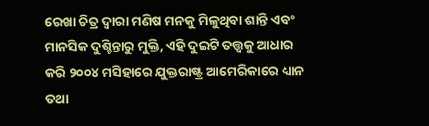ରେଖା ଚିତ୍ର ଦ୍ବାରା ମଣିଷ ମନକୁ ମିଳୁଥିବା ଶାନ୍ତି ଏବଂ ମାନସିକ ଦୁଶ୍ଚିନ୍ତାରୁ ମୁକ୍ତି, ଏହି ଦୁଇଟି ତତ୍ତ୍ୱକୁ ଆଧାର କରି ୨୦୦୪ ମସିହାରେ ଯୁକ୍ତରାଷ୍ଟ୍ର ଆମେରିକାରେ ଧ୍ୟାନ ତଥା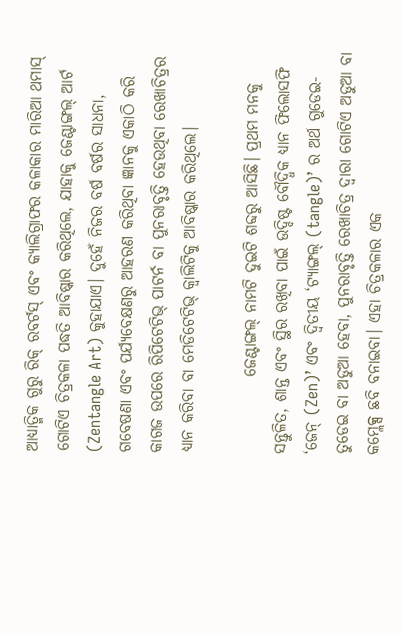ଆଧ୍ୟାତ୍ମିକ ଗୁରୁ ରିକ୍ ରବର୍ଟସ୍ ଏବଂ କ୍ୟାଲିଗ୍ରାଫର କଳାକାର ମାରିଆ ଥମାସ୍ ଗୋଟିଏ ଚିତ୍ରକଳା ପଦ୍ଧତି ଆବିଷ୍କାର କରିଥିଲେ, ଯାହାକୁ ଜେଣ୍ଟାଙ୍ଗଲ୍ ଆର୍ଟ (Zentangle Art) କୁହାଯାଏ। ଦୁହେଁ ନିଜର ବର୍ଷ ବର୍ଷର ସାଧନା, ଗବେଷଣା ଏବଂ ପର୍ଯ୍ୟବେକ୍ଷଣରୁ ଆହରଣ କରିଥିବା ଜ୍ଞାନକୁ ଏକାଠି କରି କାଗଜ ଉପରେ ରିପିଟେଟିଭ୍ ପାଟର୍ନ ବା ପୁନରାବୃତ୍ତି ହେଉଥିବା ରେଖାଚିତ୍ରର ଧ୍ୟାନ କରିବା ବା ମେଡିଟେଟିଭ୍ କ୍ବାଲିଟିକୁ ଆବିଷ୍କାର କରିଥିଲେ।

            ଜେଣ୍ଟାଙ୍ଗଲ୍ ନାମଟି ଦୁଇଟି ଶବ୍ଦରୁ ଆସିଛି। ପ୍ରଥମ ମନକୁ ସନ୍ତୁଳିତ, ଶାନ୍ତ ଏବଂ ସ୍ଥିର ରଖିବା ପାଇଁ ଉଦ୍ଦିଷ୍ଟ ବୌଦ୍ଧିକ ଧ୍ୟାନ ଫିଲୋସଫି ‘ଜେନ୍ (Zen)’ ଏବଂ ଦ୍ବିତୀୟ ‘ଟ୍ୟାଙ୍ଗଲ୍ (tangle)’ ର ଅର୍ଥ ଗୁଡେଇ-ତୁଡେଇ ବା ଅଡୁଆ ହେବା, ପୁନରାବୃତ୍ତି ରେଖାଚିତ୍ର ଦ୍ବାରା ଗୋଟିଏ ଅଡୁଆ ବା କମ୍ଲେକ୍ସ ଛବି ବନାଇବା। ଏହା ଚିତ୍ରକଳାର ଏକ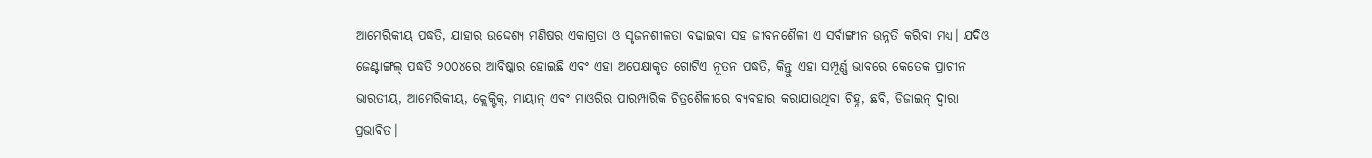ଆମେରିକୀୟ ପଦ୍ଧତି, ଯାହାର ଉଦ୍ଦେଶ୍ୟ ମଣିଷର ଏକାଗ୍ରତା ଓ ସୃଜନଶୀଳତା ବଢାଇବା ସହ ଜୀବନଶୈଳୀ ଏ ସର୍ବାଙ୍ଗୀନ ଉନ୍ନତି କରିବା ମଧ୍ୟ। ଯଦିଓ ଜେଣ୍ଟାଙ୍ଗଲ୍ ପଦ୍ଧତି ୨୦୦୪ରେ ଆବିଷ୍କାର ହୋଇଛି ଏବଂ ଏହା ଅପେକ୍ଷାକୃତ ଗୋଟିଏ ନୂତନ ପଦ୍ଧତି, କିନ୍ତୁ ଏହା ସମ୍ପୂର୍ଣ୍ଣ ଭାବରେ କେତେକ ପ୍ରାଚୀନ ଭାରତୀୟ, ଆମେରିକୀୟ, କ୍ଲେକ୍ଟିକ୍, ମାୟାନ୍ ଏବଂ ମାଓରିର ପାରମ୍ପାରିକ ଚିତ୍ରଶୈଳୀରେ ବ୍ୟବହାର କରାଯାଉଥିବା ଚିହ୍ନ, ଛବି, ଡିଜାଇନ୍ ଦ୍ବାରା ପ୍ରଭାବିତ।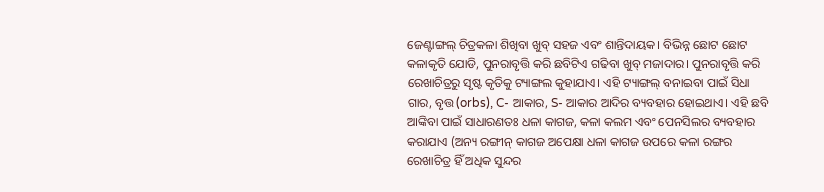ଜେଣ୍ଟାଙ୍ଗଲ୍ ଚିତ୍ରକଳା ଶିଖିବା ଖୁବ୍ ସହଜ ଏବଂ ଶାନ୍ତିଦାୟକ। ବିଭିନ୍ନ ଛୋଟ ଛୋଟ କଳାକୃତି ଯୋଡି, ପୁନରାବୃତ୍ତି କରି ଛବିଟିଏ ଗଢିବା ଖୁବ୍ ମଜାଦାର। ପୁନରାବୃତ୍ତି କରି ରେଖାଚିତ୍ରରୁ ସୃଷ୍ଟ କୃତିକୁ ଟ୍ୟାଙ୍ଗଲ କୁହାଯାଏ। ଏହି ଟ୍ୟାଙ୍ଗଲ୍ ବନାଇବା ପାଇଁ ସିଧା ଗାର, ବୃତ୍ତ (orbs), C- ଆକାର, S- ଆକାର ଆଦିର ବ୍ୟବହାର ହୋଇଥାଏ। ଏହି ଛବି ଆଙ୍କିବା ପାଇଁ ସାଧାରଣତଃ ଧଳା କାଗଜ, କଳା କଲମ ଏବଂ ପେନସିଲର ବ୍ୟବହାର କରାଯାଏ (ଅନ୍ୟ ରଙ୍ଗୀନ୍ କାଗଜ ଅପେକ୍ଷା ଧଳା କାଗଜ ଉପରେ କଳା ରଙ୍ଗର ରେଖାଚିତ୍ର ହିଁ ଅଧିକ ସୁନ୍ଦର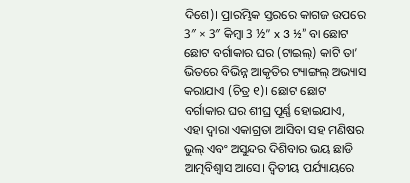ଦିଶେ)। ପ୍ରାରମ୍ଭିକ ସ୍ତରରେ କାଗଜ ଉପରେ 3″ × 3″ କିମ୍ବା 3 ½” x 3 ½” ବା ଛୋଟ ଛୋଟ ବର୍ଗାକାର ଘର (ଟାଇଲ୍) କାଟି ତା’ ଭିତରେ ବିଭିନ୍ନ ଆକୃତିର ଟ୍ୟାଙ୍ଗଲ୍ ଅଭ୍ୟାସ କରାଯାଏ (ଚିତ୍ର ୧)। ଛୋଟ ଛୋଟ ବର୍ଗାକାର ଘର ଶୀଘ୍ର ପୂର୍ଣ୍ଣ ହୋଇଯାଏ, ଏହା ଦ୍ବାରା ଏକାଗ୍ରତା ଆସିବା ସହ ମଣିଷର ଭୁଲ୍ ଏବଂ ଅସୁନ୍ଦର ଦିଶିବାର ଭୟ ଛାଡି ଆତ୍ମବିଶ୍ବାସ ଆସେ। ଦ୍ବିତୀୟ ପର୍ଯ୍ୟାୟରେ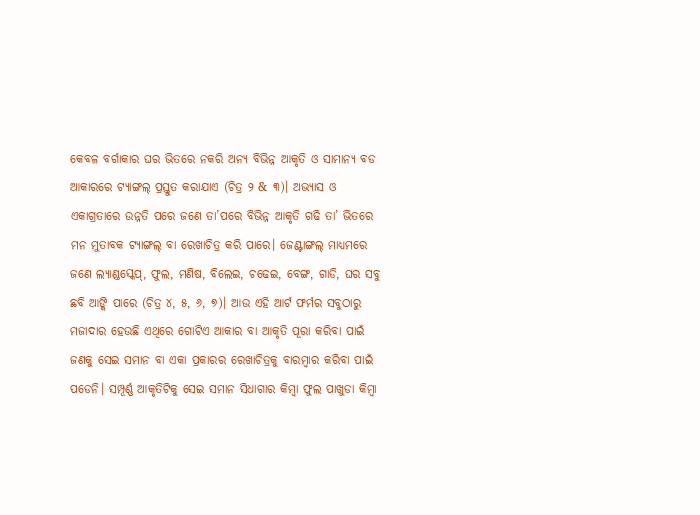କେବଳ ବର୍ଗାକାର ଘର ଭିତରେ ନକରି ଅନ୍ୟ ବିଭିନ୍ନ ଆକୃତି ଓ ସାମାନ୍ୟ ବଡ ଆକାରରେ ଟ୍ୟାଙ୍ଗଲ୍ ପ୍ରସ୍ତୁତ କରାଯାଏ (ଚିତ୍ର ୨ & ୩)। ଅଭ୍ୟାସ ଓ ଏକାଗ୍ରତାରେ ଉନ୍ନତି ପରେ ଜଣେ ତା’ପରେ ବିଭିନ୍ନ ଆକୃତି ଗଢି ତା’ ଭିତରେ ମନ ମୁତାବକ ଟ୍ୟାଙ୍ଗଲ୍ ବା ରେଖାଚିତ୍ର କରି ପାରେ। ଜେଣ୍ଟାଙ୍ଗଲ୍ ମାଧ୍ୟମରେ ଜଣେ ଲ୍ୟାଣ୍ଡସ୍କେପ୍, ଫୁଲ, ମଣିଷ, ବିଲେଇ, ଚଢେଇ, ବେଙ୍ଗ, ଗାଡି, ଘର ସବୁ ଛବି ଆଙ୍କି ପାରେ (ଚିତ୍ର ୪, ୫, ୬, ୭)। ଆଉ ଏହି ଆର୍ଟ ଫର୍ମର ସବୁଠାରୁ ମଜାଦାର ହେଉଛି ଏଥିରେ ଗୋଟିଏ ଆକାର ବା ଆକୃତି ପୂରା କରିବା ପାଇଁ ଜଣକୁ ସେଇ ସମାନ ବା ଏକା ପ୍ରକାରର ରେଖାଚିତ୍ରକୁ ବାରମ୍ବାର କରିବା ପାଇଁ ପଡେନି। ସମ୍ପୂର୍ଣ୍ଣ ଆକୃତିଟିକୁ ସେଇ ସମାନ ସିଧାଗାର କିମ୍ବା ଫୁଲ ପାଖୁଡା କିମ୍ବା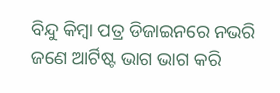ବିନ୍ଦୁ କିମ୍ବା ପତ୍ର ଡିଜାଇନରେ ନଭରି ଜଣେ ଆର୍ଟିଷ୍ଟ ଭାଗ ଭାଗ କରି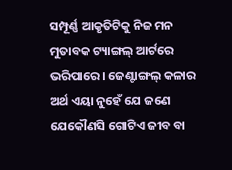ସମ୍ପୂର୍ଣ୍ଣ ଆକୃତିଟିକୁ ନିଜ ମନ ମୁତାବକ ଟ୍ୟାଙ୍ଗଲ୍ ଆର୍ଟରେ ଭରିପାରେ। ଜେଣ୍ଟାଙ୍ଗଲ୍ କଳାର ଅର୍ଥ ଏୟା ନୁହେଁ ଯେ ଜଣେ ଯେକୌଣସି ଗୋଟିଏ ଜୀବ ବା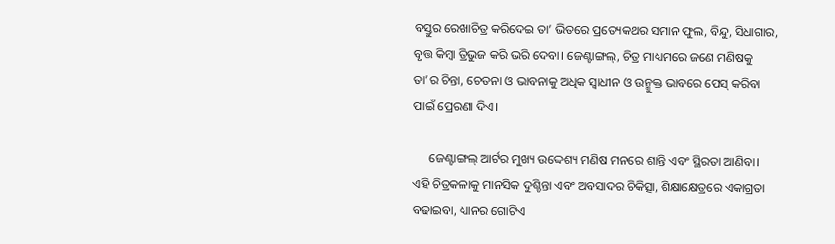ବସ୍ତୁର ରେଖାଚିତ୍ର କରିଦେଇ ତା’ ଭିତରେ ପ୍ରତ୍ୟେକଥର ସମାନ ଫୁଲ, ବିନ୍ଦୁ, ସିଧାଗାର, ବୃତ୍ତ କିମ୍ବା ତ୍ରିଭୁଜ କରି ଭରି ଦେବା। ଜେଣ୍ଟାଙ୍ଗଲ୍, ଚିତ୍ର ମାଧ୍ୟମରେ ଜଣେ ମଣିଷକୁ ତା’ର ଚିନ୍ତା, ଚେତନା ଓ ଭାବନାକୁ ଅଧିକ ସ୍ବାଧୀନ ଓ ଉନ୍ମୁକ୍ତ ଭାବରେ ପେସ୍ କରିବା ପାଇଁ ପ୍ରେରଣା ଦିଏ।

     ଜେଣ୍ଟାଙ୍ଗଲ୍ ଆର୍ଟର ମୁଖ୍ୟ ଉଦ୍ଦେଶ୍ୟ ମଣିଷ ମନରେ ଶାନ୍ତି ଏବଂ ସ୍ଥିରତା ଆଣିବା। ଏହି ଚିତ୍ରକଳାକୁ ମାନସିକ ଦୁଶ୍ଚିନ୍ତା ଏବଂ ଅବସାଦର ଚିକିତ୍ସା, ଶିକ୍ଷାକ୍ଷେତ୍ରରେ ଏକାଗ୍ରତା ବଢାଇବା, ଧ୍ୟାନର ଗୋଟିଏ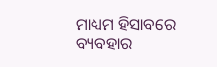ମାଧ୍ୟମ ହିସାବରେ ବ୍ୟବହାର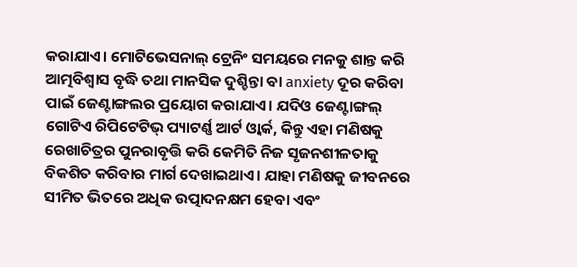କରାଯାଏ। ମୋଟିଭେସନାଲ୍ ଟ୍ରେନିଂ ସମୟରେ ମନକୁ ଶାନ୍ତ କରି ଆତ୍ମବିଶ୍ବାସ ବୃଦ୍ଧି ତଥା ମାନସିକ ଦୁଶ୍ଚିନ୍ତା ବା anxiety ଦୂର କରିବା ପାଇଁ ଜେଣ୍ଟାଙ୍ଗଲର ପ୍ରୟୋଗ କରାଯାଏ। ଯଦିଓ ଜେଣ୍ଟାଙ୍ଗଲ୍ ଗୋଟିଏ ରିପିଟେଟିଭ୍ ପ୍ୟାଟର୍ଣ୍ଣ ଆର୍ଟ ଓ୍ବାର୍କ, କିନ୍ତୁ ଏହା ମଣିଷକୁ ରେଖାଚିତ୍ରର ପୁନରାବୃତ୍ତି କରି କେମିତି ନିଜ ସୃଜନଶୀଳତାକୁ ବିକଶିତ କରିବାର ମାର୍ଗ ଦେଖାଇଥାଏ। ଯାହା ମଣିଷକୁ ଜୀବନରେ ସୀମିତ ଭିତରେ ଅଧିକ ଉତ୍ପାଦନକ୍ଷମ ହେବା ଏବଂ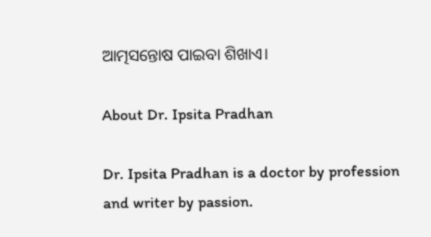ଆତ୍ମସନ୍ତୋଷ ପାଇବା ଶିଖାଏ।

About Dr. Ipsita Pradhan

Dr. Ipsita Pradhan is a doctor by profession and writer by passion.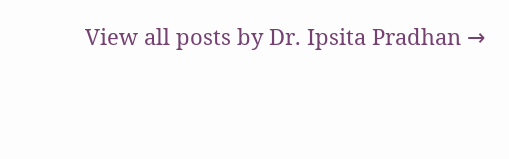View all posts by Dr. Ipsita Pradhan →